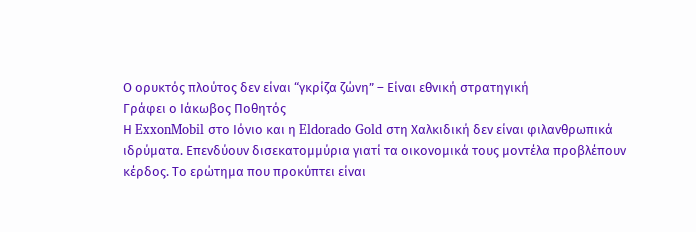Ο ορυκτός πλούτος δεν είναι “γκρίζα ζώνη” – Είναι εθνική στρατηγική
Γράφει ο Ιάκωβος Ποθητός
Η ExxonMobil στο Ιόνιο και η Eldorado Gold στη Χαλκιδική δεν είναι φιλανθρωπικά ιδρύματα. Επενδύουν δισεκατομμύρια γιατί τα οικονομικά τους μοντέλα προβλέπουν κέρδος. Το ερώτημα που προκύπτει είναι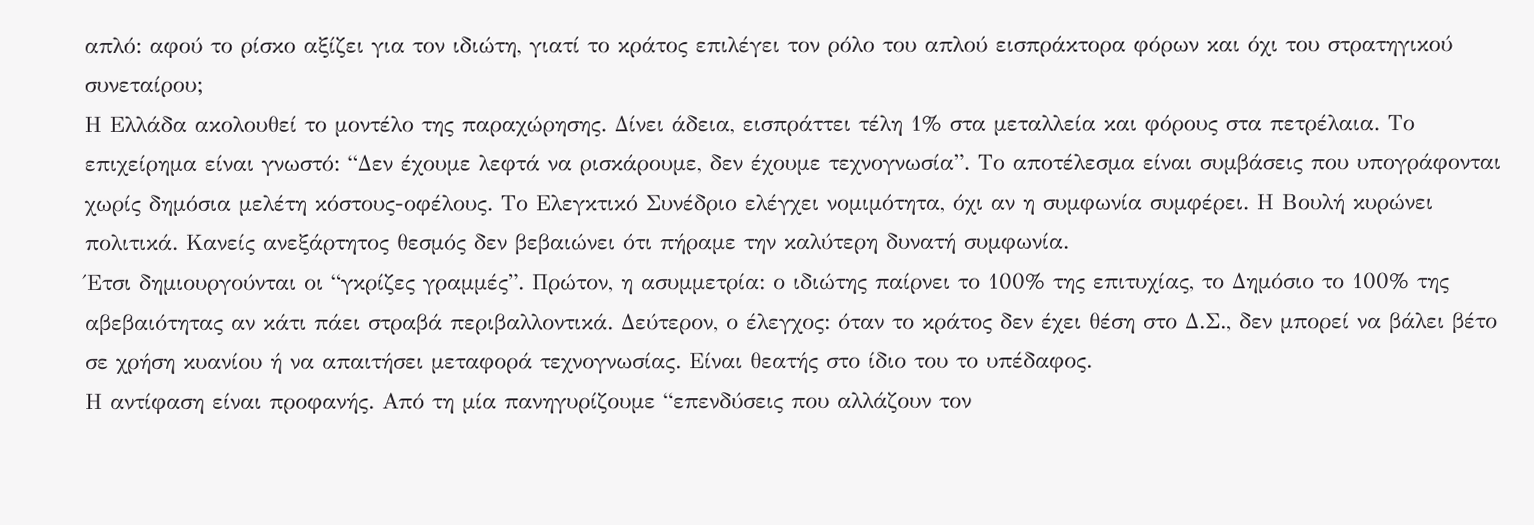απλό: αφού το ρίσκο αξίζει για τον ιδιώτη, γιατί το κράτος επιλέγει τον ρόλο του απλού εισπράκτορα φόρων και όχι του στρατηγικού συνεταίρου;
Η Ελλάδα ακολουθεί το μοντέλο της παραχώρησης. Δίνει άδεια, εισπράττει τέλη 1% στα μεταλλεία και φόρους στα πετρέλαια. Το επιχείρημα είναι γνωστό: “Δεν έχουμε λεφτά να ρισκάρουμε, δεν έχουμε τεχνογνωσία”. Το αποτέλεσμα είναι συμβάσεις που υπογράφονται χωρίς δημόσια μελέτη κόστους-οφέλους. Το Ελεγκτικό Συνέδριο ελέγχει νομιμότητα, όχι αν η συμφωνία συμφέρει. Η Βουλή κυρώνει πολιτικά. Κανείς ανεξάρτητος θεσμός δεν βεβαιώνει ότι πήραμε την καλύτερη δυνατή συμφωνία.
Έτσι δημιουργούνται οι “γκρίζες γραμμές”. Πρώτον, η ασυμμετρία: ο ιδιώτης παίρνει το 100% της επιτυχίας, το Δημόσιο το 100% της αβεβαιότητας αν κάτι πάει στραβά περιβαλλοντικά. Δεύτερον, ο έλεγχος: όταν το κράτος δεν έχει θέση στο Δ.Σ., δεν μπορεί να βάλει βέτο σε χρήση κυανίου ή να απαιτήσει μεταφορά τεχνογνωσίας. Είναι θεατής στο ίδιο του το υπέδαφος.
Η αντίφαση είναι προφανής. Από τη μία πανηγυρίζουμε “επενδύσεις που αλλάζουν τον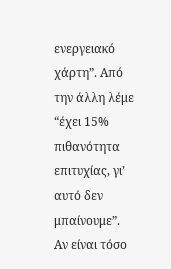ενεργειακό χάρτη”. Από την άλλη λέμε “έχει 15% πιθανότητα επιτυχίας, γι’ αυτό δεν μπαίνουμε”. Αν είναι τόσο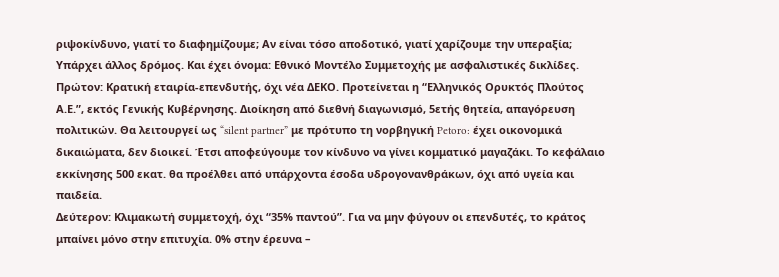ριψοκίνδυνο, γιατί το διαφημίζουμε; Αν είναι τόσο αποδοτικό, γιατί χαρίζουμε την υπεραξία;
Υπάρχει άλλος δρόμος. Και έχει όνομα: Εθνικό Μοντέλο Συμμετοχής με ασφαλιστικές δικλίδες.
Πρώτον: Κρατική εταιρία-επενδυτής, όχι νέα ΔΕΚΟ. Προτείνεται η “Ελληνικός Ορυκτός Πλούτος Α.Ε.”, εκτός Γενικής Κυβέρνησης. Διοίκηση από διεθνή διαγωνισμό, 5ετής θητεία, απαγόρευση πολιτικών. Θα λειτουργεί ως “silent partner” με πρότυπο τη νορβηγική Petoro: έχει οικονομικά δικαιώματα, δεν διοικεί. Έτσι αποφεύγουμε τον κίνδυνο να γίνει κομματικό μαγαζάκι. Το κεφάλαιο εκκίνησης 500 εκατ. θα προέλθει από υπάρχοντα έσοδα υδρογονανθράκων, όχι από υγεία και παιδεία.
Δεύτερον: Κλιμακωτή συμμετοχή, όχι “35% παντού”. Για να μην φύγουν οι επενδυτές, το κράτος μπαίνει μόνο στην επιτυχία. 0% στην έρευνα –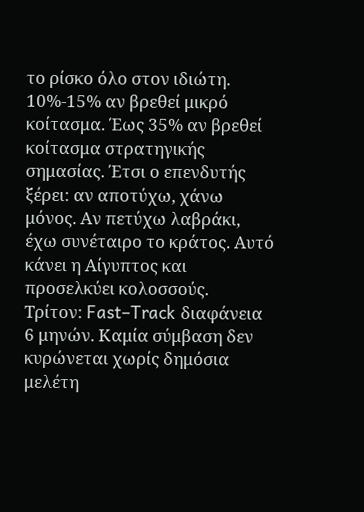το ρίσκο όλο στον ιδιώτη. 10%-15% αν βρεθεί μικρό κοίτασμα. Έως 35% αν βρεθεί κοίτασμα στρατηγικής σημασίας. Έτσι ο επενδυτής ξέρει: αν αποτύχω, χάνω μόνος. Αν πετύχω λαβράκι, έχω συνέταιρο το κράτος. Αυτό κάνει η Αίγυπτος και προσελκύει κολοσσούς.
Τρίτον: Fast–Track διαφάνεια 6 μηνών. Καμία σύμβαση δεν κυρώνεται χωρίς δημόσια μελέτη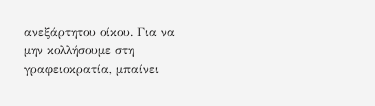ανεξάρτητου οίκου. Για να μην κολλήσουμε στη γραφειοκρατία, μπαίνει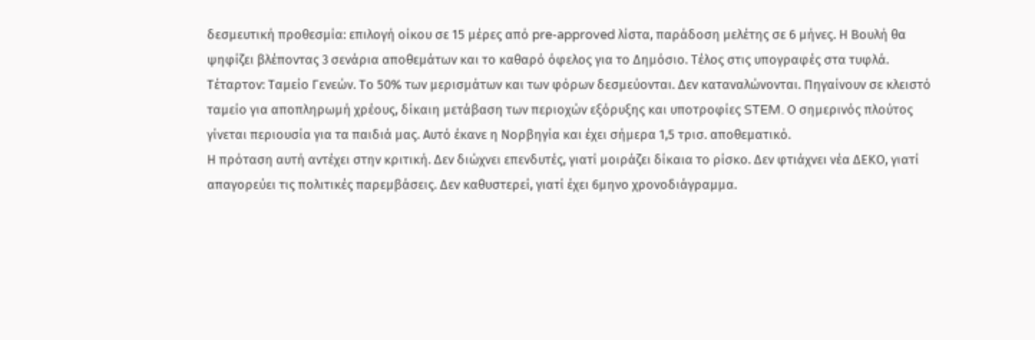δεσμευτική προθεσμία: επιλογή οίκου σε 15 μέρες από pre-approved λίστα, παράδοση μελέτης σε 6 μήνες. Η Βουλή θα ψηφίζει βλέποντας 3 σενάρια αποθεμάτων και το καθαρό όφελος για το Δημόσιο. Τέλος στις υπογραφές στα τυφλά.
Τέταρτον: Ταμείο Γενεών. Το 50% των μερισμάτων και των φόρων δεσμεύονται. Δεν καταναλώνονται. Πηγαίνουν σε κλειστό ταμείο για αποπληρωμή χρέους, δίκαιη μετάβαση των περιοχών εξόρυξης και υποτροφίες STEM. Ο σημερινός πλούτος γίνεται περιουσία για τα παιδιά μας. Αυτό έκανε η Νορβηγία και έχει σήμερα 1,5 τρισ. αποθεματικό.
Η πρόταση αυτή αντέχει στην κριτική. Δεν διώχνει επενδυτές, γιατί μοιράζει δίκαια το ρίσκο. Δεν φτιάχνει νέα ΔΕΚΟ, γιατί απαγορεύει τις πολιτικές παρεμβάσεις. Δεν καθυστερεί, γιατί έχει 6μηνο χρονοδιάγραμμα.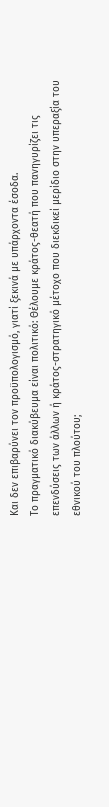Και δεν επιβαρύνει τον προϋπολογισμό, γιατί ξεκινά με υπάρχοντα έσοδα.
Το πραγματικό διακύβευμα είναι πολιτικό: Θέλουμε κράτος-θεατή που πανηγυρίζει τις επενδύσεις των άλλων ή κράτος-στρατηγικό μέτοχο που διεκδικεί μερίδιο στην υπεραξία του εθνικού του πλούτου;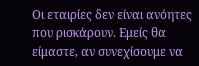Οι εταιρίες δεν είναι ανόητες που ρισκάρουν. Εμείς θα είμαστε, αν συνεχίσουμε να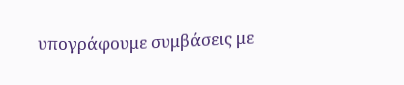υπογράφουμε συμβάσεις με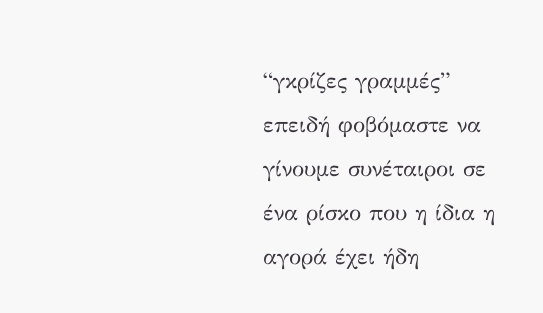“γκρίζες γραμμές” επειδή φοβόμαστε να γίνουμε συνέταιροι σε ένα ρίσκο που η ίδια η αγορά έχει ήδη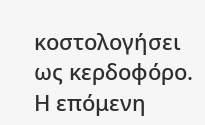κοστολογήσει ως κερδοφόρο. Η επόμενη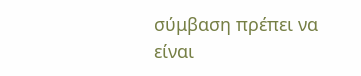σύμβαση πρέπει να είναι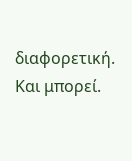διαφορετική. Και μπορεί.